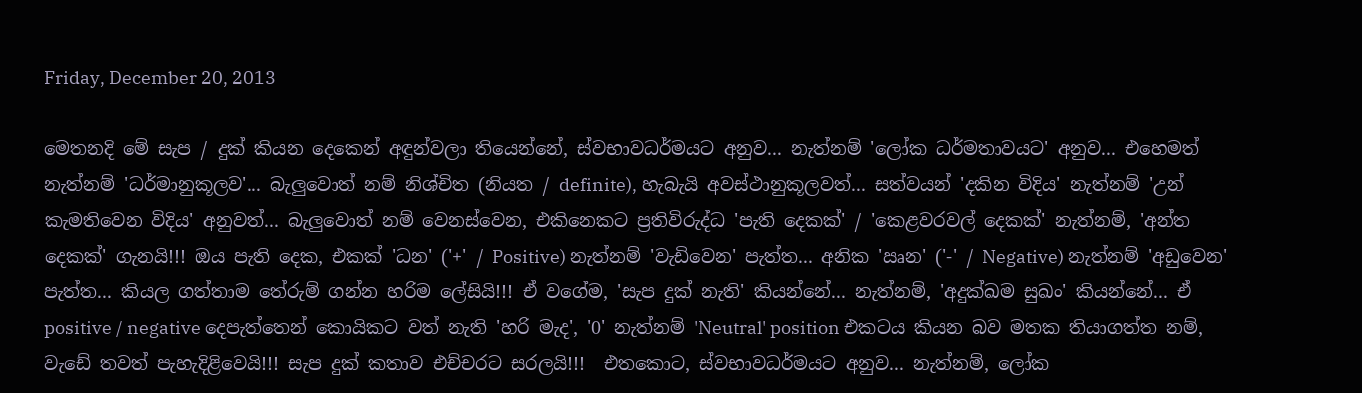Friday, December 20, 2013

මෙතනදි මේ සැප / දුක් කියන දෙකෙන් අඳුන්වලා තියෙන්නේ, ස්වභාවධර්මයට අනුව... නැත්නම් 'ලෝක ධර්මතාවයට' අනුව... එහෙමත් නැත්නම් 'ධර්මානුකූලව'... බැලුවොත් නම් නිශ්චිත (නියත / definite), හැබැයි අවස්ථානුකූලවත්... සත්වයන් 'දකින විදිය' නැත්නම් 'උන් කැමතිවෙන විදිය' අනුවත්... බැලුවොත් නම් වෙනස්වෙන, එකිනෙකට ප්‍රතිවිරුද්ධ 'පැති දෙකක්' / 'කෙළවරවල් දෙකක්' නැත්නම්, 'අන්ත දෙකක්' ගැනයි!!! ඔය පැති දෙක, එකක් 'ධන' ('+' / Positive) නැත්නම් 'වැඩිවෙන' පැත්ත... අනික 'ඍන' ('-' / Negative) නැත්නම් 'අඩුවෙන' පැත්ත... කියල ගත්තාම තේරුම් ගන්න හරිම ලේසියි!!! ඒ වගේම, 'සැප දුක් නැති' කියන්නේ... නැත්නම්, 'අදුක්ඛම සුඛං' කියන්නේ... ඒ positive / negative දෙපැත්තෙන් කොයිකට වත් නැති 'හරි මැද', '0' නැත්නම් 'Neutral' position එකටය කියන බව මතක තියාගත්ත නම්, වැඩේ තවත් පැහැදිළිවෙයි!!! සැප දුක් කතාව එච්චරට සරලයි!!!  එතකොට, ස්වභාවධර්මයට අනුව... නැත්නම්, ලෝක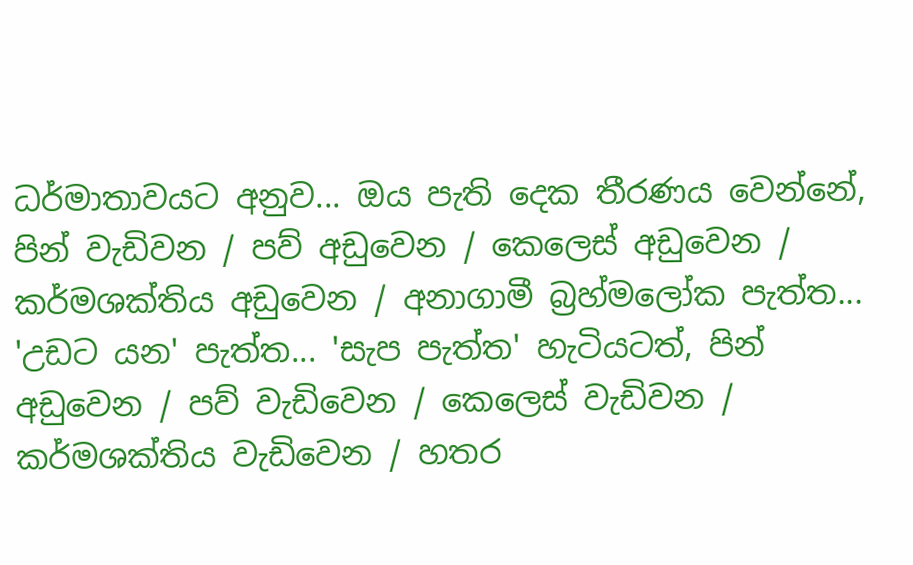ධර්මාතාවයට අනුව... ඔය පැති දෙක තීරණය වෙන්නේ, පින් වැඩිවන / පව් අඩුවෙන / කෙලෙස් අඩුවෙන / කර්මශක්තිය අඩුවෙන / අනාගාමී බ්‍රහ්මලෝක පැත්ත... 'උඩට යන' පැත්ත... 'සැප පැත්ත' හැටියටත්, පින් අඩුවෙන / පව් වැඩිවෙන / කෙලෙස් වැඩිවන / කර්මශක්තිය වැඩිවෙන / හතර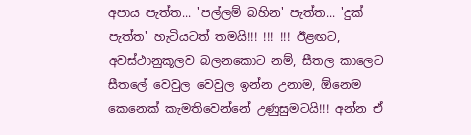අපාය පැත්ත... 'පල්ලම් බහින' පැත්ත... 'දුක් පැත්ත' හැටියටත් තමයි!!! !!! !!! ඊළඟට, අවස්ථානුකූලව බලනකොට නම්, සීතල කාලෙට සීතලේ වෙවුල වෙවුල ඉන්න උනාම, ඕනෙම කෙනෙක් කැමතිවෙන්නේ උණුසුමටයි!!! අන්න ඒ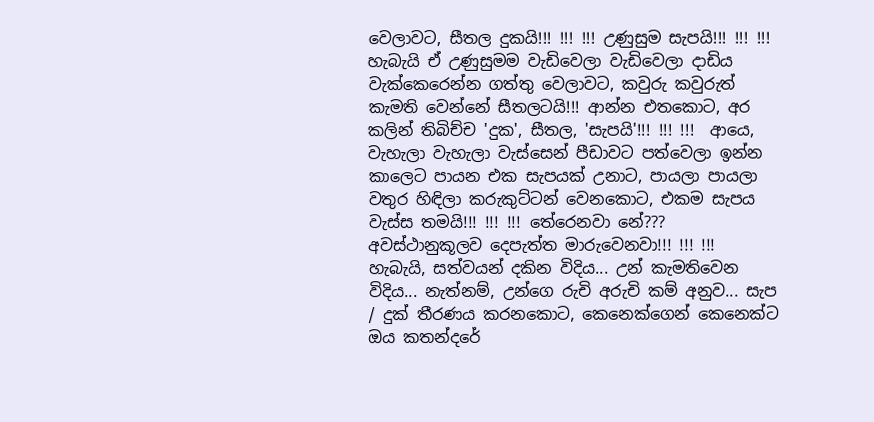වෙලාවට, සීතල දුකයි!!! !!! !!! උණුසුම සැපයි!!! !!! !!! හැබැයි ඒ උණුසුමම වැඩිවෙලා වැඩිවෙලා දාඩිය වැක්කෙරෙන්න ගත්තු වෙලාවට, කවුරු කවුරුත් කැමති වෙන්නේ සීතලටයි!!! ආන්න එතකොට, අර කලින් තිබිච්ච 'දුක', සීතල, 'සැපයි'!!! !!! !!!  ආයෙ, වැහැලා වැහැලා වැස්සෙන් පීඩාවට පත්වෙලා ඉන්න කාලෙට පායන එක සැපයක් උනාට, පායලා පායලා වතුර හිඳිලා කරුකුට්ටන් වෙනකොට, එකම සැපය වැස්ස තමයි!!! !!! !!! තේරෙනවා නේ??? අවස්ථානුකූලව දෙපැත්ත මාරුවෙනවා!!! !!! !!!  හැබැයි, සත්වයන් දකින විදිය... උන් කැමතිවෙන විදිය... නැත්නම්, උන්ගෙ රුචි අරුචි කම් අනුව... සැප / දුක් තීරණය කරනකොට, කෙනෙක්ගෙන් කෙනෙක්ට ඔය කතන්දරේ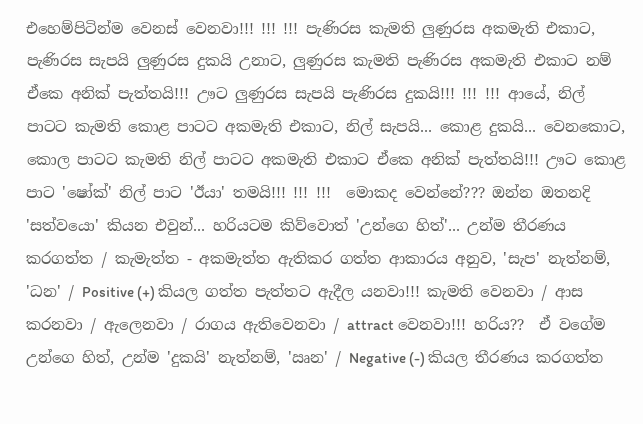එහෙම්පිටින්ම වෙනස් වෙනවා!!! !!! !!! පැණිරස කැමති ලුණුරස අකමැති එකාට, පැණිරස සැපයි ලුණුරස දුකයි උනාට, ලුණුරස කැමති පැණිරස අකමැති එකාට නම් ඒකෙ අනික් පැත්තයි!!! ඌට ලුණුරස සැපයි පැණිරස දුකයි!!! !!! !!! ආයේ, නිල් පාටට කැමති කොළ පාටට අකමැති එකාට, නිල් සැපයි... කොළ දුකයි... වෙනකොට, කොල පාටට කැමති නිල් පාටට අකමැති එකාට ඒකෙ අනික් පැත්තයි!!! ඌට කොළ පාට 'ෂෝක්' නිල් පාට 'ඊයා' තමයි!!! !!! !!!  මොකද වෙන්නේ??? ඔන්න ඔතනදි 'සත්වයො' කියන එවුන්... හරියටම කිව්වොත් 'උන්ගෙ හිත්'... උන්ම තීරණය කරගත්ත / කැමැත්ත - අකමැත්ත ඇතිකර ගත්ත ආකාරය අනුව, 'සැප' නැත්නම්, 'ධන' / Positive (+) කියල ගත්ත පැත්තට ඇදීල යනවා!!! කැමති වෙනවා / ආස කරනවා / ඇලෙනවා / රාගය ඇතිවෙනවා / attract වෙනවා!!! හරිය??  ඒ වගේම උන්ගෙ හිත්, උන්ම 'දුකයි' නැත්නම්, 'ඍන' / Negative (-) කියල තීරණය කරගත්ත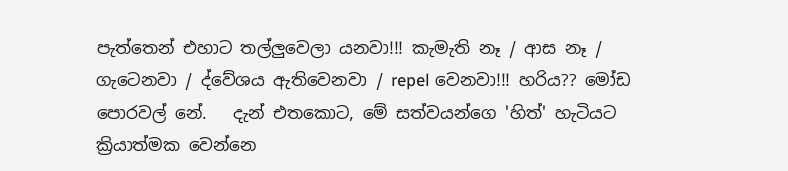පැත්තෙන් එහාට තල්ලුවෙලා යනවා!!! කැමැති නෑ / ආස නෑ / ගැටෙනවා / ද්වේශය ඇතිවෙනවා / repel වෙනවා!!! හරිය?? මෝඩ පොරවල් නේ.   දැන් එතකොට, මේ සත්වයන්ගෙ 'හිත්' හැටියට ක්‍රියාත්මක වෙන්නෙ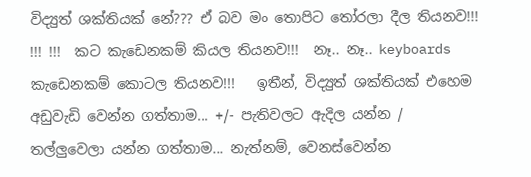විද්‍යුත් ශක්තියක් නේ??? ඒ බව මං තොපිට තෝරලා දීල තියනව!!! !!! !!!  කට කැඩෙනකම් කියල තියනව!!!  නෑ.. නෑ.. keyboards කැඩෙනකම් කොටල තියනව!!!   ඉතීන්, විද්‍යුත් ශක්තියක් එහෙම අඩුවැඩි වෙන්න ගත්තාම... +/- පැතිවලට ඇදිල යන්න / තල්ලුවෙලා යන්න ගත්තාම... නැත්නම්, වෙනස්වෙන්න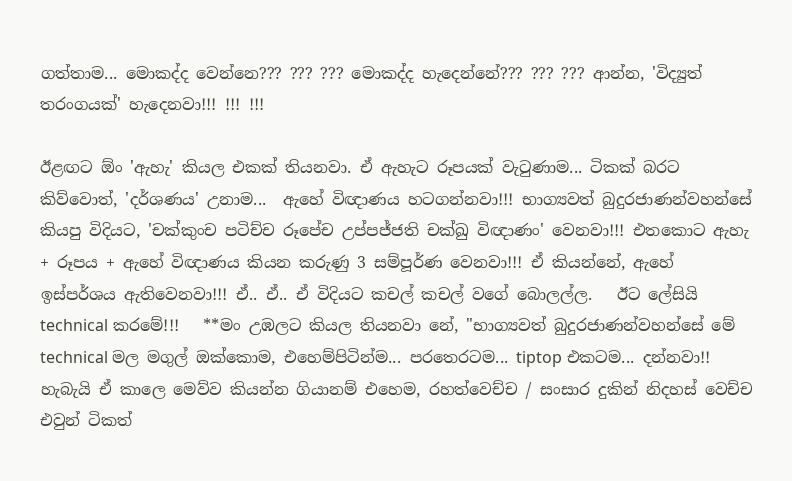ගත්තාම... මොකද්ද වෙන්නෙ??? ??? ??? මොකද්ද හැදෙන්නේ??? ??? ??? ආන්න, 'විද්‍යුත් තරංගයක්' හැදෙනවා!!! !!! !!!

ඊළඟට ඕං 'ඇහැ' කියල එකක් තියනවා. ඒ ඇහැට රූපයක් වැටුණාම... ටිකක් බරට කිව්වොත්, 'දර්ශණය' උනාම...  ඇහේ විඥාණය හටගන්නවා!!! භාග්‍යවත් බුදුරජාණන්වහන්සේ කියපු විදියට, 'චක්කුංච පටිච්ච රූපේච උප්පජ්ජති චක්ඛු විඥාණං' වෙනවා!!! එතකොට ඇහැ + රූපය + ඇහේ විඥාණය කියන කරුණු 3 සම්පූර්ණ වෙනවා!!! ඒ කියන්නේ, ඇහේ ඉස්පර්ශය ඇතිවෙනවා!!! ඒ.. ඒ.. ඒ විදියට කචල් කචල් වගේ බොලල්ල.   ඊට ලේසියි technical කරමේ!!!   **මං උඹලට කියල තියනවා නේ, "භාග්‍යවත් බුදුරජාණන්වහන්සේ මේ technical මල මගුල් ඔක්කොම, එහෙම්පිටින්ම... පරතෙරටම... tiptop එකටම... දන්නවා!! හැබැයි ඒ කාලෙ මෙව්ව කියන්න ගියානම් එහෙම, රහත්වෙච්ච / සංසාර දුකින් නිදහස් වෙච්ච එවුන් ටිකත්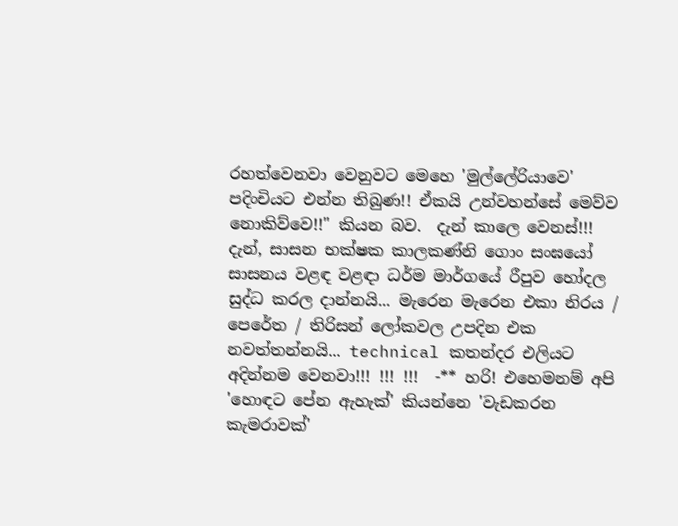රහත්වෙනවා වෙනුවට මෙහෙ 'මුල්ලේරියාවෙ' පදිංචියට එන්න තිබුණ!! ඒකයි උන්වහන්සේ මෙව්ව නොකිව්වෙ!!" කියන බව.  දැන් කාලෙ වෙනස්!!! දැන්, සාසන භක්ෂක කාලකණ්නි ගොං සංඝයෝ සාසනය වළඳ වළඳා ධර්ම මාර්ගයේ රීපුව හෝදල සුද්ධ කරල දාන්නයි... මැරෙන මැරෙන එකා නිරය / පෙරේත / තිරිසන් ලෝකවල උපදින එක නවත්තන්නයි... technical කතන්දර එලියට අදින්නම වෙනවා!!! !!! !!!  -** හරි! එහෙමනම් අපි 'හොඳට පේන ඇහැක්' කියන්නෙ 'වැඩකරන කැමරාවක්'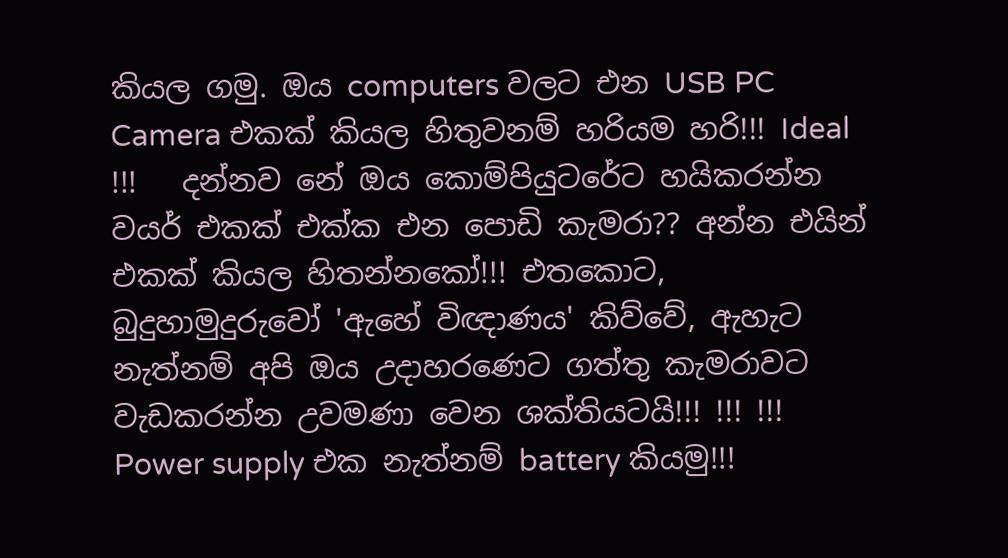කියල ගමු. ඔය computers වලට එන USB PC Camera එකක් කියල හිතුවනම් හරියම හරි!!! Ideal !!!   දන්නව නේ ඔය කොම්පියුටරේට හයිකරන්න වයර් එකක් එක්ක එන පොඩි කැමරා?? අන්න එයින් එකක් කියල හිතන්නකෝ!!! එතකොට, බුදුහාමුදුරුවෝ 'ඇහේ විඥාණය' කිව්වේ, ඇහැට නැත්නම් අපි ඔය උදාහරණෙට ගත්තු කැමරාවට වැඩකරන්න උවමණා වෙන ශක්තියටයි!!! !!! !!!  Power supply එක නැත්නම් battery කියමු!!!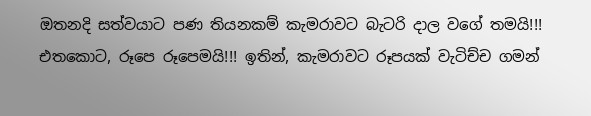ඔතනදි සත්වයාට පණ තියනකම් කැමරාවට බැටරි දාල වගේ තමයි!!! එතකොට, රූපෙ රූපෙමයි!!! ඉතින්, කැමරාවට රූපයක් වැටිච්ච ගමන්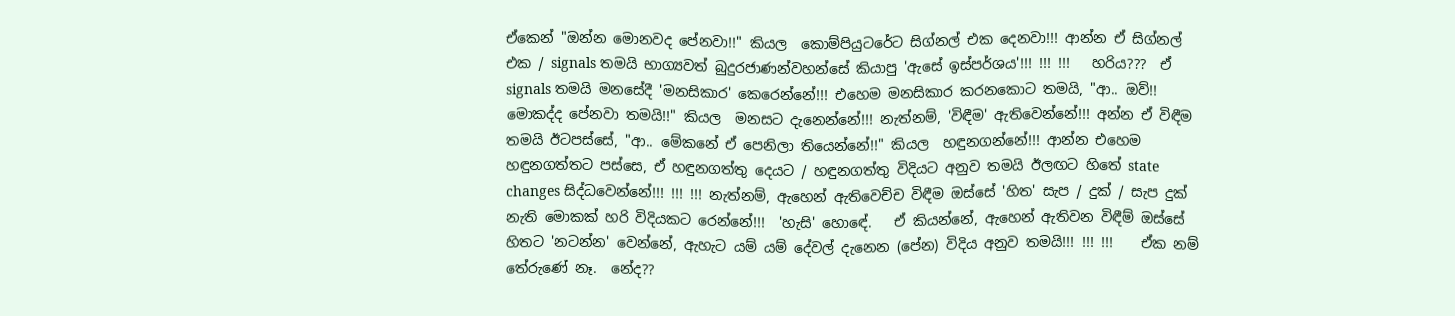ඒකෙන් "ඔන්න මොනවද පේනවා!!" කියල  කොම්පියුටරේට සිග්නල් එක දෙනවා!!! ආන්න ඒ සිග්නල් එක / signals තමයි භාග්‍යවත් බුදුරජාණන්වහන්සේ කියාපු 'ඇසේ ඉස්පර්ශය'!!! !!! !!!   හරිය???  ඒ signals තමයි මනසේදී 'මනසිකාර' කෙරෙන්නේ!!! එහෙම මනසිකාර කරනකොට තමයි, "ආ.. ඔව්!! මොකද්ද පේනවා තමයි!!" කියල  මනසට දැනෙන්නේ!!! නැත්නම්, 'විඳීම' ඇතිවෙන්නේ!!! අන්න ඒ විඳීම තමයි ඊටපස්සේ, "ආ.. මේකනේ ඒ පෙනිලා තියෙන්නේ!!" කියල  හඳුනගන්නේ!!! ආන්න එහෙම හඳුනගත්තට පස්සෙ, ඒ හඳුනගත්තු දෙයට / හඳුනගත්තු විදියට අනුව තමයි ඊලඟට හිතේ state changes සිද්ධවෙන්නේ!!! !!! !!! නැත්නම්, ඇහෙන් ඇතිවෙච්ච විඳීම ඔස්සේ 'හිත' සැප / දුක් / සැප දුක් නැති මොකක් හරි විදියකට රෙන්නේ!!!  'හැසි' හොඳේ.   ඒ කියන්නේ, ඇහෙන් ඇතිවන විඳීම් ඔස්සේ හිතට 'නටන්න' වෙන්නේ, ඇහැට යම් යම් දේවල් දැනෙන (පේන) විදිය අනුව තමයි!!! !!! !!!    ඒක නම් තේරුණේ නෑ.  නේද??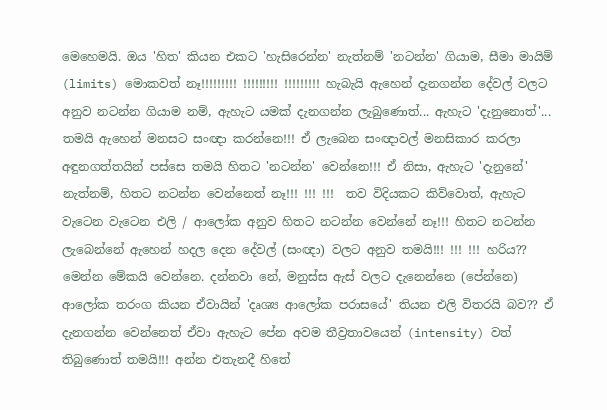මෙහෙමයි. ඔය 'හිත' කියන එකට 'හැසිරෙන්න' නැත්නම් 'නටන්න' ගියාම, සීමා මායිම් (limits) මොකවත් නෑ!!!!!!!!! !!!!!!!!! !!!!!!!!! හැබැයි ඇහෙන් දැනගන්න දේවල් වලට අනුව නටන්න ගියාම නම්, ඇහැට යමක් දැනගන්න ලැබුණොත්... ඇහැට 'දැනුනොත්'... තමයි ඇහෙන් මනසට සංඥා කරන්නෙ!!! ඒ ලැබෙන සංඥාවල් මනසිකාර කරලා අඳුනගත්තයින් පස්සෙ තමයි හිතට 'නටන්න' වෙන්නෙ!!! ඒ නිසා, ඇහැට 'දැනුනේ' නැත්නම්, හිතට නටන්න වෙන්නෙත් නෑ!!! !!! !!!  තව විදියකට කිව්වොත්, ඇහැට වැටෙන වැටෙන එලි / ආලෝක අනුව හිතට නටන්න වෙන්නේ නෑ!!! හිතට නටන්න ලැබෙන්නේ ඇහෙන් හදල දෙන දේවල් (සංඥා) වලට අනුව තමයි!!! !!! !!! හරිය?? මෙන්න මේකයි වෙන්නෙ. දන්නවා නේ, මනුස්ස ඇස් වලට දැනෙන්නෙ (පේන්නෙ) ආලෝක තරංග කියන ඒවායින් 'දෘශ්‍ය ආලෝක පරාසයේ' තියන එලි විතරයි බව?? ඒ දැනගන්න වෙන්නෙත් ඒවා ඇහැට පේන අවම තීව්‍රතාවයෙන් (intensity) වත් තිබුණොත් තමයි!!! අන්න එතැනදී හිතේ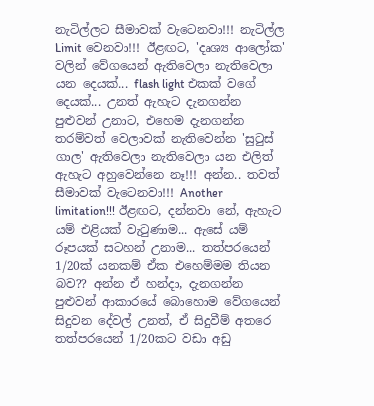නැටිල්ලට සීමාවක් වැටෙනවා!!! නැටිල්ල Limit වෙනවා!!! ඊළඟට, 'දෘශ්‍ය ආලෝක' වලින් වේගයෙන් ඇතිවෙලා නැතිවෙලා යන දෙයක්... flash light එකක් වගේ දෙයක්... උනත් ඇහැට දැනගන්න පුළුවන් උනාට, එහෙම දැනගන්න තරම්වත් වෙලාවක් නැතිවෙන්න 'සුටුස් ගාල' ඇතිවෙලා නැතිවෙලා යන එලිත් ඇහැට අහුවෙන්නෙ නෑ!!! අන්න.. තවත් සීමාවක් වැටෙනවා!!! Another limitation!!! ඊළඟට, දන්නවා නේ, ඇහැට යම් එළියක් වැටුණාම... ඇසේ යම් රූපයක් සටහන් උනාම... තත්පරයෙන් 1/20ක් යනකම් ඒක එහෙම්මම තියන බව?? අන්න ඒ හන්දා, දැනගන්න පුළුවන් ආකාරයේ බොහොම වේගයෙන් සිදුවන දේවල් උනත්, ඒ සිදුවීම් අතරෙ තත්පරයෙන් 1/20කට වඩා අඩු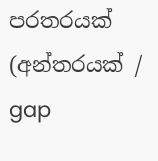පරතරයක් (අන්තරයක් / gap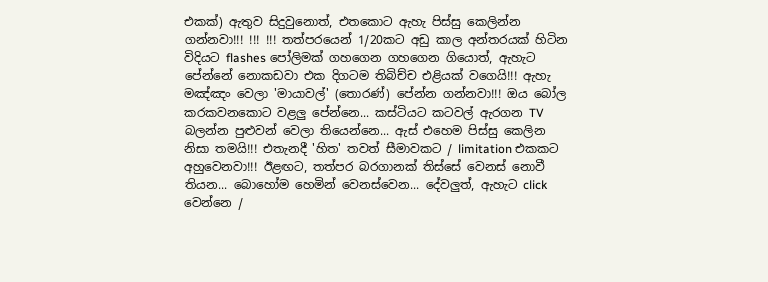එකක්) ඇතුව සිදුවුනොත්, එතකොට ඇහැ පිස්සු කෙලින්න ගන්නවා!!! !!! !!! තත්පරයෙන් 1/20කට අඩු කාල අන්තරයක් හිටින විදියට flashes පෝලිමක් ගහගෙන ගහගෙන ගියොත්, ඇහැට පේන්නේ නොකඩවා එක දිගටම තිබිච්ච එළියක් වගෙයි!!! ඇහැ මඤ්ඤං වෙලා 'මායාවල්' (තොරණ්) පේන්න ගන්නවා!!! ඔය බෝල කරකවනකොට වළලු පේන්නෙ... කස්ටියට කටවල් ඇරගන TV බලන්න පුළුවන් වෙලා තියෙන්නෙ... ඇස් එහෙම පිස්සු කෙලින නිසා තමයි!!! එතැනදී 'හිත' තවත් සීමාවකට / limitation එකකට අහුවෙනවා!!! ඊළඟට, තත්පර බරගානක් තිස්සේ වෙනස් නොවී තියන... බොහෝම හෙමින් වෙනස්වෙන... දේවලුත්, ඇහැට click වෙන්නෙ /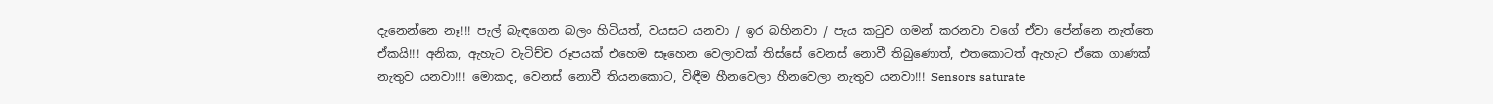දැනෙන්නෙ නෑ!!! පැල් බැඳගෙන බලං හිටියත්, වයසට යනවා / ඉර බහිනවා / පැය කටුව ගමන් කරනවා වගේ ඒවා පේන්නෙ නැත්තෙ ඒකයි!!! අනික, ඇහැට වැටිච්ච රූපයක් එහෙම සෑහෙන වෙලාවක් තිස්සේ වෙනස් නොවී තිබුණොත්, එතකොටත් ඇහැට ඒකෙ ගාණක් නැතුව යනවා!!! මොකද, වෙනස් නොවී තියනකොට, විඳීම හීනවෙලා හීනවෙලා නැතුව යනවා!!! Sensors saturate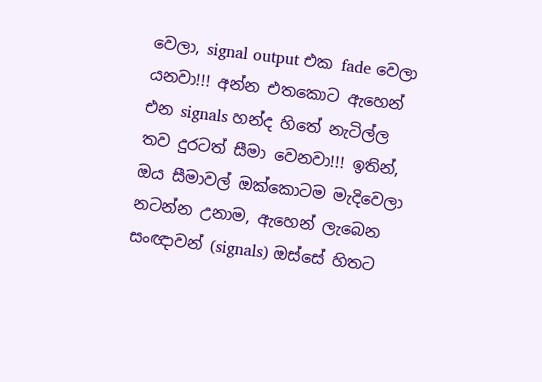වෙලා, signal output එක fade වෙලා යනවා!!! අන්න එතකොට ඇහෙන් එන signals හන්ද හිතේ නැටිල්ල තව දුරටත් සීමා වෙනවා!!! ඉතින්, ඔය සීමාවල් ඔක්කොටම මැදිවෙලා නටන්න උනාම, ඇහෙන් ලැබෙන සංඥාවන් (signals) ඔස්සේ හිතට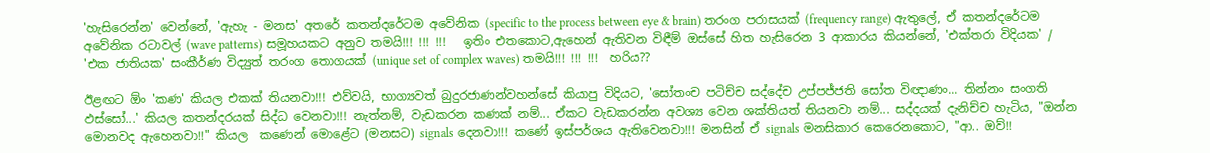'හැසිරෙන්න' වෙන්නේ, 'ඇහැ - මනස' අතරේ කතන්දරේටම අවේනික (specific to the process between eye & brain) තරංග පරාසයක් (frequency range) ඇතුලේ, ඒ කතන්දරේටම අවේනික රටාවල් (wave patterns) සමූහයකට අනුව තමයි!!! !!! !!!   ඉතිං එතකොට,ඇහෙන් ඇතිවන විඳීම් ඔස්සේ හිත හැසිරෙන 3 ආකාරය කියන්නේ, 'එක්තරා විදියක' / 'එක ජාතියක' සංකීර්ණ විද්‍යුත් තරංග තොගයක් (unique set of complex waves) තමයි!!! !!! !!!  හරිය??

ඊළඟට ඕං 'කණ' කියල එකක් තියනවා!!! එව්වයි, භාග්‍යවත් බුදුරජාණන්වහන්සේ කියාපු විදියට, 'සෝතංච පටිච්ච සද්දේච උප්පජ්ජති සෝත විඥාණං... තින්නං සංගති ඵස්සෝ...' කියල කතන්දරයක් සිද්ධ වෙනවා!!! නැත්නම්, වැඩකරන කණක් නම්... ඒකට වැඩකරන්න අවශ්‍ය වෙන ශක්තියත් තියනවා නම්... සද්දයක් දැනිච්ච හැටිය, "ඔන්න මොනවද ඇහෙනවා!!" කියල  කණෙන් මොළේට (මනසට) signals දෙනවා!!! කණේ ඉස්පර්ශය ඇතිවෙනවා!!! මනසින් ඒ signals මනසිකාර කෙරෙනකොට, "ආ.. ඔව්!!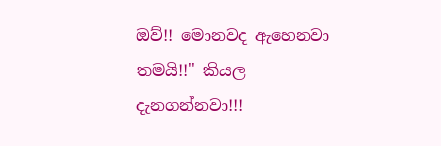ඔව්!! මොනවද ඇහෙනවා තමයි!!" කියල  දැනගන්නවා!!!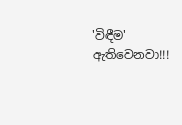'විඳීම' ඇතිවෙනවා!!!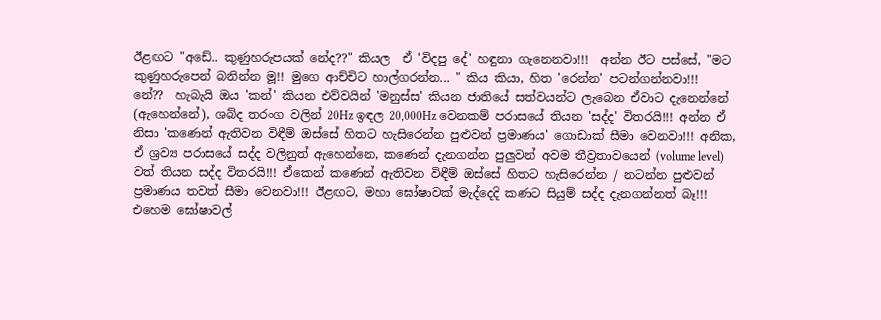ඊළඟට "අඩේ.. කුණුහරුපයක් නේද??" කියල  ඒ 'විදපු දේ' හඳුනා ගැනෙනවා!!!  අන්න ඊට පස්සේ, "මට කුණුහරුපෙන් බනින්න මූ!! මුගෙ ආච්චිට හාල්ගරන්න... " කිය කියා, හිත 'රෙන්න' පටන්ගන්නවා!!!  නේ??  හැබැයි ඔය 'කන්' කියන එව්වයින් 'මනුස්ස' කියන ජාතියේ සත්වයන්ට ලැබෙන ඒවාට දැනෙන්නේ (ඇහෙන්නේ), ශබ්ද තරංග වලින් 20Hz ඉඳල 20,000Hz වෙනකම් පරාසයේ තියන 'සද්ද' විතරයි!!! අන්න ඒ නිසා 'කණෙන් ඇතිවන විඳීම් ඔස්සේ හිතට හැසිරෙන්න පුළුවන් ප්‍රමාණය' ගොඩාක් සීමා වෙනවා!!! අනික, ඒ ශ්‍රව්‍ය පරාසයේ සද්ද වලිනුත් ඇහෙන්නෙ, කණෙන් දැනගන්න පුලුවන් අවම තීව්‍රතාවයෙන් (volume level) වත් තියන සද්ද විතරයි!!! ඒකෙන් කණෙන් ඇතිවන විඳීම් ඔස්සේ හිතට හැසිරෙන්න / නටන්න පුළුවන් ප්‍රමාණය තවත් සීමා වෙනවා!!! ඊළඟට, මහා ඝෝෂාවක් මැද්දෙදි කණට සියුම් සද්ද දැනගන්නත් බෑ!!! එහෙම ඝෝෂාවල්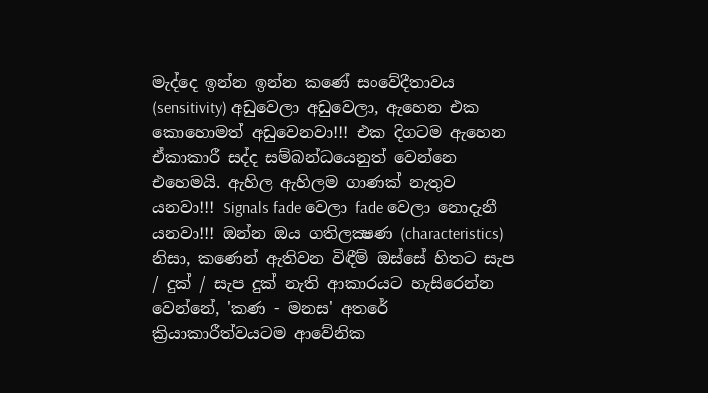මැද්දෙ ඉන්න ඉන්න කණේ සංවේදීතාවය (sensitivity) අඩුවෙලා අඩුවෙලා, ඇහෙන එක කොහොමත් අඩුවෙනවා!!! එක දිගටම ඇහෙන ඒකාකාරී සද්ද සම්බන්ධයෙනුත් වෙන්නෙ එහෙමයි. ඇහිල ඇහිලම ගාණක් නැතුව යනවා!!! Signals fade වෙලා fade වෙලා නොදැනී යනවා!!! ඔන්න ඔය ගතිලක්‍ෂණ (characteristics) නිසා, කණෙන් ඇතිවන විඳීම් ඔස්සේ හිතට සැප / දුක් / සැප දුක් නැති ආකාරයට හැසිරෙන්න වෙන්නේ, 'කණ - මනස' අතරේ ක්‍රියාකාරීත්වයටම ආවේනික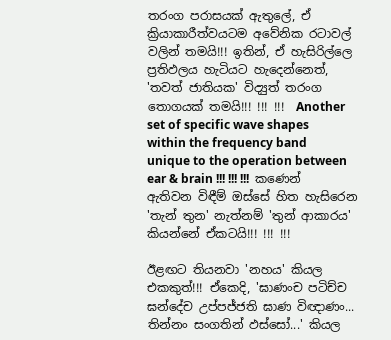තරංග පරාසයක් ඇතුලේ, ඒ ක්‍රියාකාරීත්වයටම අවේනික රටාවල් වලින් තමයි!!! ඉතින්, ඒ හැසිරිල්ලෙ ප්‍රතිඵලය හැටියට හැදෙන්නෙත්, 'තවත් ජාතියක' විද්‍යුත් තරංග තොගයක් තමයි!!! !!! !!!  Another set of specific wave shapes within the frequency band unique to the operation between ear & brain !!! !!! !!!  කණෙන් ඇතිවන විඳීම් ඔස්සේ හිත හැසිරෙන 'තැන් තුන' නැත්නම් 'තුන් ආකාරය' කියන්නේ ඒකටයි!!! !!! !!!

ඊළඟට තියනවා 'නහය' කියල එකකුත්!!! ඒකෙදි, 'ඝාණංච පටිච්ච ඝන්දේච උප්පජ්ජති ඝාණ විඥාණං... තින්නං සංගතින් ඵස්සෝ...' කියල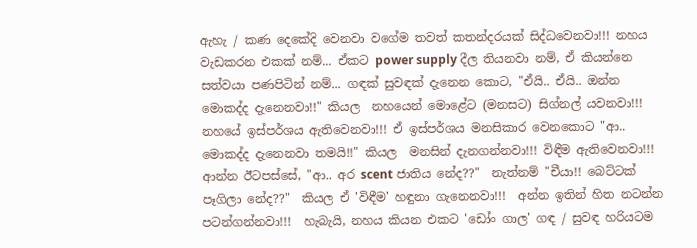ඇහැ / කණ දෙකේදි වෙනවා වගේම තවත් කතන්දරයක් සිද්ධවෙනවා!!! නහය වැඩකරන එකක් නම්... ඒකට power supply දීල තියනවා නම්, ඒ කියන්නෙ සත්වයා පණපිටින් නම්... ගඳක් සුවඳක් දැනෙන කොට, "ඒයි.. ඒයි.. ඔන්න මොකද්ද දැනෙනවා!!" කියල  නහයෙන් මොළේට (මනසට) සිග්නල් යවනවා!!! නහයේ ඉස්පර්ශය ඇතිවෙනවා!!! ඒ ඉස්පර්ශය මනසිකාර වෙනකොට "ආ.. මොකද්ද දැනෙනවා තමයි!!" කියල  මනසින් දැනගන්නවා!!! විඳීම ඇතිවෙනවා!!! ආන්න ඊටපස්සේ, "ආ.. අර scent ජාතිය නේද??"  නැත්නම් "චීයා!! බෙට්ටක් පෑගිලා නේද??"  කියල ඒ 'විඳීම' හඳුනා ගැනෙනවා!!!  අන්න ඉතින් හිත නටන්න පටන්ගන්නවා!!!  හැබැයි, නහය කියන එකට 'ඩෝං ගාල' ගඳ / සුවඳ හරියටම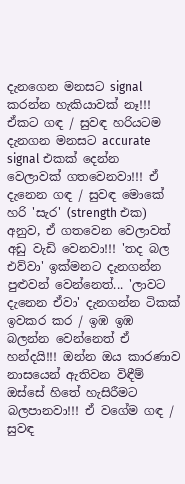දැනගෙන මනසට signal කරන්න හැකියාවක් නෑ!!! ඒකට ගඳ / සුවඳ හරියටම දැනගන මනසට accurate signal එකක් දෙන්න වෙලාවක් ගතවෙනවා!!! ඒ දැනෙන ගඳ / සුවඳ මොකේ හරි 'සැර' (strength එක) අනුව, ඒ ගතවෙන වෙලාවත් අඩු වැඩි වෙනවා!!! 'තද බල එව්වා' ඉක්මනට දැනගන්න පුළුවන් වෙන්නෙත්... 'ලාවට දැනෙන ඒවා' දැනගන්න ටිකක් ඉවකර කර / ඉඹ ඉඹ බලන්න වෙන්නෙත් ඒ හන්දයි!!! ඔන්න ඔය කාරණාව නාසයෙන් ඇතිවන විඳීම් ඔස්සේ හිතේ හැසිරීමට බලපානවා!!! ඒ වගේම ගඳ / සුවඳ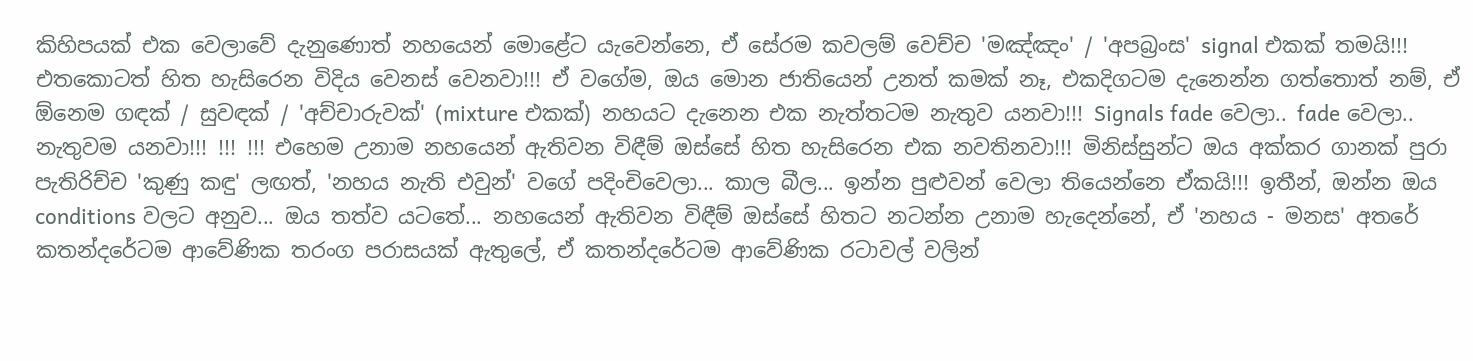කිහිපයක් එක වෙලාවේ දැනුණොත් නහයෙන් මොළේට යැවෙන්නෙ, ඒ සේරම කවලම් වෙච්ච 'මඤ්ඤං' / 'අපබ්‍රංස' signal එකක් තමයි!!! එතකොටත් හිත හැසිරෙන විදිය වෙනස් වෙනවා!!! ඒ වගේම, ඔය මොන ජාතියෙන් උනත් කමක් නෑ, එකදිගටම දැනෙන්න ගත්තොත් නම්, ඒ ඕනෙම ගඳක් / සුවඳක් / 'අච්චාරුවක්' (mixture එකක්) නහයට දැනෙන එක නැත්තටම නැතුව යනවා!!! Signals fade වෙලා.. fade වෙලා.. නැතුවම යනවා!!! !!! !!! එහෙම උනාම නහයෙන් ඇතිවන විඳීම් ඔස්සේ හිත හැසිරෙන එක නවතිනවා!!! මිනිස්සුන්ට ඔය අක්කර ගානක් පුරා පැතිරිච්ච 'කුණු කඳු' ලඟත්, 'නහය නැති එවුන්' වගේ පදිංචිවෙලා... කාල බීල... ඉන්න පුළුවන් වෙලා තියෙන්නෙ ඒකයි!!! ඉතීන්, ඔන්න ඔය conditions වලට අනුව... ඔය තත්ව යටතේ... නහයෙන් ඇතිවන විඳීම් ඔස්සේ හිතට නටන්න උනාම හැදෙන්නේ, ඒ 'නහය - මනස' අතරේ කතන්දරේටම ආවේණික තරංග පරාසයක් ඇතුලේ, ඒ කතන්දරේටම ආවේණික රටාවල් වලින්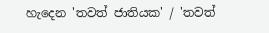හැදෙන 'තවත් ජාතියක' / 'තවත්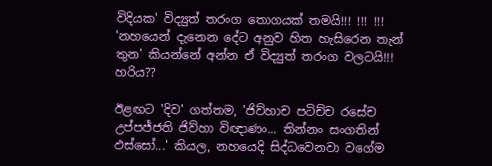විදියක' විද්‍යුත් තරංග තොගයක් තමයි!!! !!! !!! 'නහයෙන් දැනෙන දේට අනුව හිත හැසිරෙන තැන් තුන' කියන්නේ අන්න ඒ විද්‍යුත් තරංග වලටයි!!!  හරිය??

ඊළඟට 'දිව' ගත්තම, 'ජිව්හාච පටිච්ච රසේච උප්පජ්ජති ජිව්හා විඥාණං... තින්නං සංගතින් ඵස්සෝ...' කියල, නහයෙදි සිද්ධවෙනවා වගේම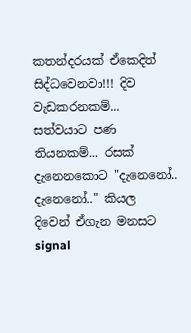කතන්දරයක් ඒකෙදිත් සිද්ධවෙනවා!!! දිව වැඩකරනකම්... සත්වයාට පණ තියනකම්... රසක් දැනෙනකොට "දැනෙනෝ.. දැනෙනෝ.." කියල  දිවෙන් ඒගැන මනසට signal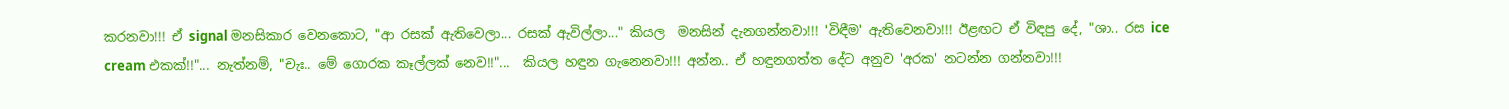කරනවා!!! ඒ signal මනසිකාර වෙනකොට, "ආ රසක් ඇතිවෙලා... රසක් ඇවිල්ලා..." කියල  මනසින් දැනගන්නවා!!! 'විඳීම' ඇතිවෙනවා!!! ඊළඟට ඒ විඳපු දේ, "ශා.. රස ice cream එකක්!!"... නැත්නම්, "චැඃ.. මේ ගොරක කෑල්ලක් නෙව!!"...  කියල හඳුන ගැනෙනවා!!! අන්න.. ඒ හඳුනගත්ත දේට අනුව 'අරක' නටන්න ගන්නවා!!!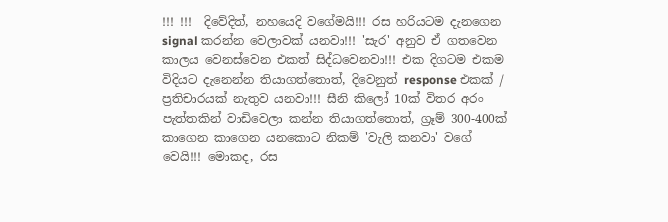!!! !!!  දිවේදිත්, නහයෙදි වගේමයි!!! රස හරියටම දැනගෙන signal කරන්න වෙලාවක් යනවා!!! 'සැර' අනුව ඒ ගතවෙන කාලය වෙනස්වෙන එකත් සිද්ධවෙනවා!!! එක දිගටම එකම විදියට දැනෙන්න තියාගත්තොත්, දිවෙනුත් response එකක් / ප්‍රතිචාරයක් නැතුව යනවා!!! සීනි කිලෝ 10ක් විතර අරං පැත්තකින් වාඩිවෙලා කන්න තියාගත්තොත්, ග්‍රෑම් 300-400ක් කාගෙන කාගෙන යනකොට නිකම් 'වැලි කනවා' වගේ වෙයි!!! මොකද, රස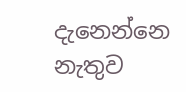දැනෙන්නෙ නැතුව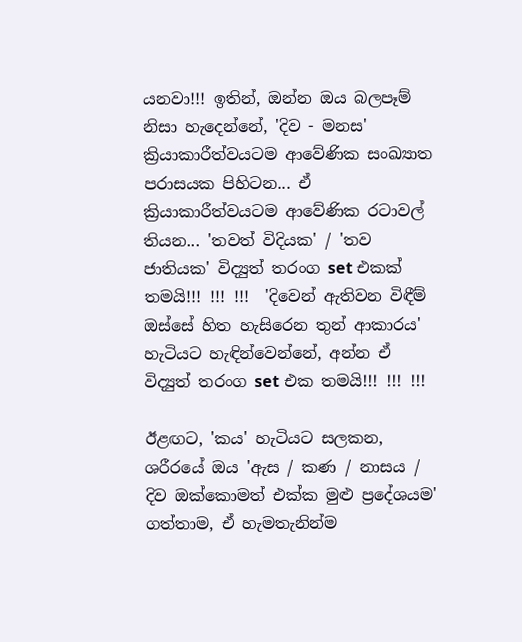යනවා!!! ඉතින්, ඔන්න ඔය බලපෑම් නිසා හැදෙන්නේ, 'දිව - මනස' ක්‍රියාකාරීත්වයටම ආවේණික සංඛ්‍යාත පරාසයක පිහිටන... ඒ ක්‍රියාකාරීත්වයටම ආවේණික රටාවල් තියන... 'තවත් විදියක' / 'තව ජාතියක' විද්‍යුත් තරංග set එකක් තමයි!!! !!! !!!  'දිවෙන් ඇතිවන විඳීම් ඔස්සේ හිත හැසිරෙන තුන් ආකාරය' හැටියට හැඳින්වෙන්නේ, අන්න ඒ විද්‍යුත් තරංග set එක තමයි!!! !!! !!!

ඊළඟට, 'කය' හැටියට සලකන, ශරීරයේ ඔය 'ඇස / කණ / නාසය / දිව ඔක්කොමත් එක්ක මුළු ප්‍රදේශයම' ගත්තාම, ඒ හැමතැනින්ම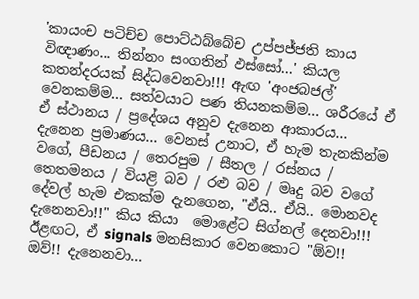'කායංච පටිච්ච පොට්ඨබ්බේච උප්පජ්ජති කාය විඥාණං... තින්නං සංගතින් ඵස්සෝ...' කියල කතන්දරයක් සිද්ධවෙනවා!!! ඇඟ 'අංජබජල්' වෙනකම්ම... සත්වයාට පණ තියනකම්ම... ශරීරයේ ඒ ඒ ස්ථානය / ප්‍රදේශය අනුව දැනෙන ආකාරය... දැනෙන ප්‍රමාණය... වෙනස් උනාට, ඒ හැම තැනකින්ම වගේ, පීඩනය / තෙරපුම / සීතල / රස්නය / තෙතමනය / වියළි බව / රළු බව / මෘදු බව වගේ දේවල් හැම එකක්ම දැනගෙන, "ඒයි.. ඒයි.. මොනවද දැනෙනවා!!" කිය කියා  මොළේට සිග්නල් දෙනවා!!!  ඊළඟට, ඒ signals මනසිකාර වෙනකොට "ඕව!! ඔව්!! දැනෙනවා...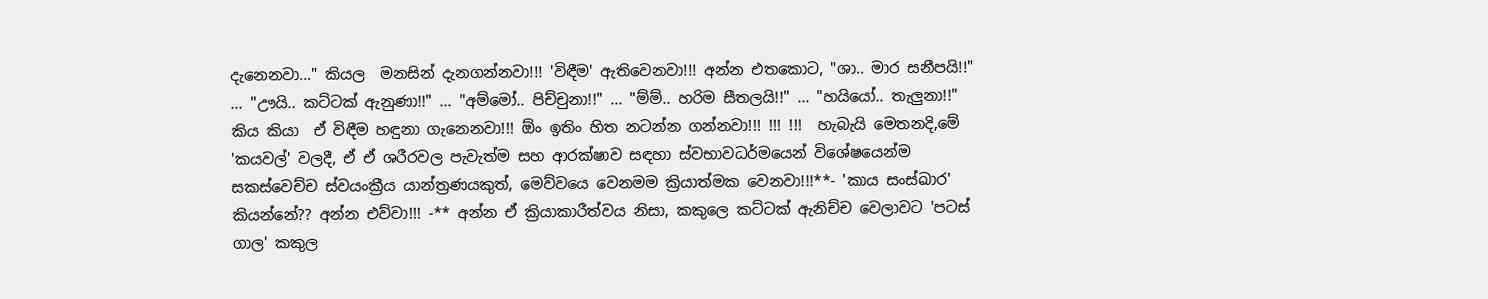දැනෙනවා..." කියල  මනසින් දැනගන්නවා!!! 'විඳීම' ඇතිවෙනවා!!! අන්න එතකොට, "ශා.. මාර සනීපයි!!" ... "ඌයි.. කට්ටක් ඇනුණා!!" ... "අම්මෝ.. පිච්චුනා!!" ... "ම්ම්.. හරිම සීතලයි!!" ... "හයියෝ.. තැලුනා!!"  කිය කියා  ඒ විඳීම හඳුනා ගැනෙනවා!!! ඕං ඉතිං හිත නටන්න ගන්නවා!!! !!! !!!  හැබැයි මෙතනදි,මේ 'කයවල්' වලදී, ඒ ඒ ශරීරවල පැවැත්ම සහ ආරක්ෂාව සඳහා ස්වභාවධර්මයෙන් විශේෂයෙන්ම සකස්වෙච්ච ස්වයංක්‍රීය යාන්ත්‍රණයකුත්, මෙව්වයෙ වෙනමම ක්‍රියාත්මක වෙනවා!!!**- 'කාය සංස්ඛාර' කියන්නේ?? අන්න එව්වා!!! -** අන්න ඒ ක්‍රියාකාරීත්වය නිසා, කකුලෙ කට්ටක් ඇනිච්ච වෙලාවට 'පටස් ගාල' කකුල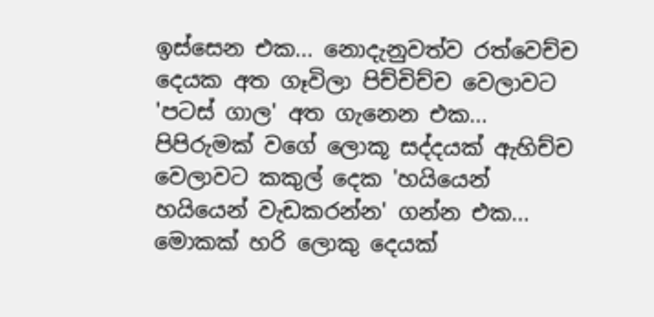ඉස්සෙන එක... නොදැනුවත්ව රත්වෙච්ච දෙයක අත ගෑවිලා පිච්චිච්ච වෙලාවට 'පටස් ගාල' අත ගැනෙන එක... පිපිරුමක් වගේ ලොකූ සද්දයක් ඇහිච්ච වෙලාවට කකුල් දෙක 'හයියෙන් හයියෙන් වැඩකරන්න' ගන්න එක...   මොකක් හරි ලොකු දෙයක්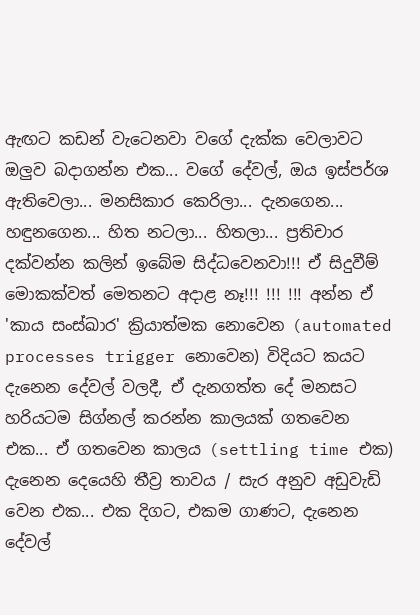ඇඟට කඩන් වැටෙනවා වගේ දැක්ක වෙලාවට ඔලුව බදාගන්න එක... වගේ දේවල්, ඔය ඉස්පර්ශ ඇතිවෙලා... මනසිකාර කෙරිලා... දැනගෙන... හඳුනගෙන... හිත නටලා... හිතලා... ප්‍රතිචාර දක්වන්න කලින් ඉබේම සිද්ධවෙනවා!!! ඒ සිදුවීම් මොකක්වත් මෙතනට අදාළ නෑ!!! !!! !!! අන්න ඒ 'කාය සංස්ඛාර' ක්‍රියාත්මක නොවෙන (automated processes trigger නොවෙන) විදියට කයට දැනෙන දේවල් වලදී, ඒ දැනගත්ත දේ මනසට හරියටම සිග්නල් කරන්න කාලයක් ගතවෙන එක... ඒ ගතවෙන කාලය (settling time එක) දැනෙන දෙයෙහි තීව්‍ර තාවය / සැර අනුව අඩුවැඩි වෙන එක... එක දිගට, එකම ගාණට, දැනෙන දේවල්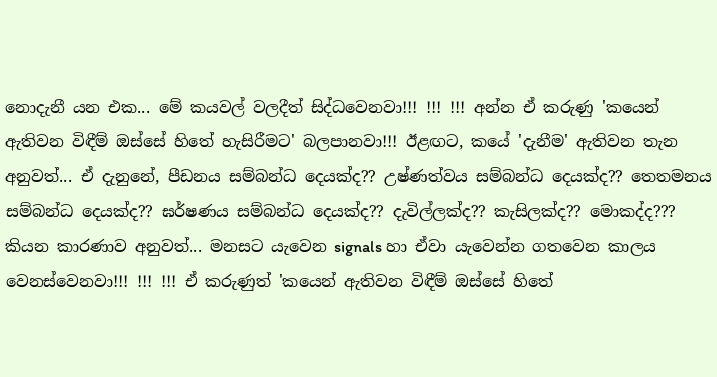නොදැනී යන එක... මේ කයවල් වලදීත් සිද්ධවෙනවා!!! !!! !!! අන්න ඒ කරුණු 'කයෙන් ඇතිවන විඳීම් ඔස්සේ හිතේ හැසිරීමට' බලපානවා!!! ඊළඟට, කයේ 'දැනීම' ඇතිවන තැන අනුවත්... ඒ දැනුනේ, පීඩනය සම්බන්ධ දෙයක්ද?? උෂ්ණත්වය සම්බන්ධ දෙයක්ද?? තෙතමනය සම්බන්ධ දෙයක්ද?? ඝර්ෂණය සම්බන්ධ දෙයක්ද?? දැවිල්ලක්ද?? කැසිලක්ද?? මොකද්ද??? කියන කාරණාව අනුවත්... මනසට යැවෙන signals හා ඒවා යැවෙන්න ගතවෙන කාලය වෙනස්වෙනවා!!! !!! !!! ඒ කරුණුත් 'කයෙන් ඇතිවන විඳීම් ඔස්සේ හිතේ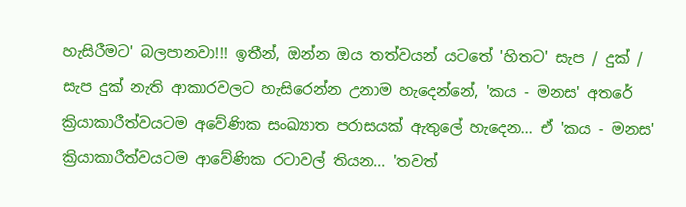හැසිරීමට' බලපානවා!!! ඉතීන්, ඔන්න ඔය තත්වයන් යටතේ 'හිතට' සැප / දුක් / සැප දුක් නැති ආකාරවලට හැසිරෙන්න උනාම හැදෙන්නේ, 'කය - මනස' අතරේ ක්‍රියාකාරීත්වයටම අවේණික සංඛ්‍යාත පරාසයක් ඇතුලේ හැදෙන... ඒ 'කය - මනස' ක්‍රියාකාරීත්වයටම ආවේණික රටාවල් තියන... 'තවත්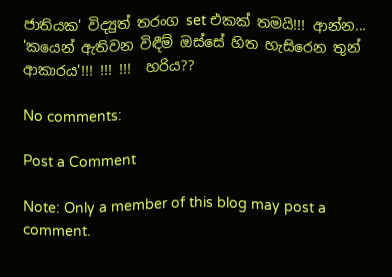ජාතියක' විද්‍යුත් තරංග set එකක් තමයි!!! ආන්න... 'කයෙන් ඇතිවන විඳීම් ඔස්සේ හිත හැසිරෙන තුන් ආකාරය'!!! !!! !!!  හරිය??

No comments:

Post a Comment

Note: Only a member of this blog may post a comment.